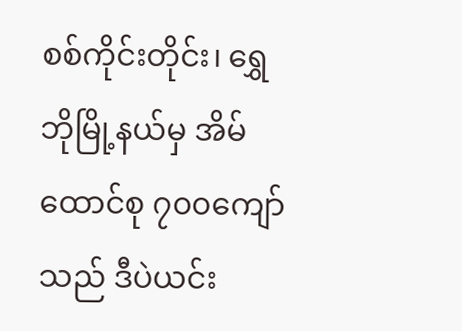စစ်ကိုင်းတိုင်း၊ ရွှေဘိုမြို့နယ်မှ အိမ်ထောင်စု ၇၀၀ကျော်သည် ဒီပဲယင်း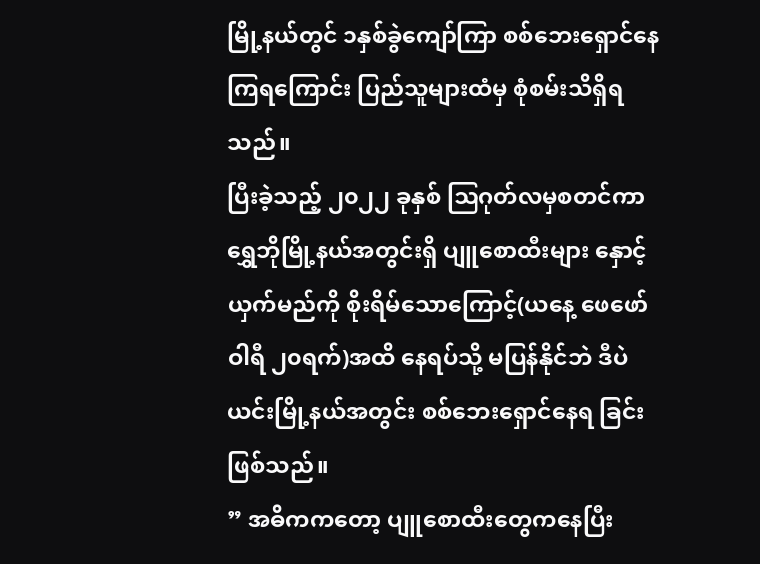မြို့နယ်တွင် ၁နှစ်ခွဲကျော်ကြာ စစ်ဘေးရှောင်နေကြရကြောင်း ပြည်သူများထံမှ စုံစမ်းသိရှိရသည်။
ပြီးခဲ့သည့် ၂၀၂၂ ခုနှစ် ဩဂုတ်လမှစတင်ကာ ရွှေဘိုမြို့နယ်အတွင်းရှိ ပျူစောထီးများ နှောင့်ယှက်မည်ကို စိုးရိမ်သောကြောင့်(ယနေ့ ဖေဖော်ဝါရီ ၂၀ရက်)အထိ နေရပ်သို့ မပြန်နိုင်ဘဲ ဒီပဲယင်းမြို့နယ်အတွင်း စစ်ဘေးရှောင်နေရ ခြင်းဖြစ်သည်။
” အဓိကကတော့ ပျူစောထီးတွေကနေပြီး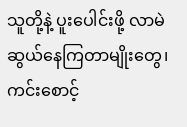သူတို့နဲ့ ပူးပေါင်းဖို့ လာမဲဆွယ်နေကြတာမျိုးတွေ၊ ကင်းစောင့်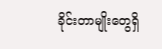ခိုင်းတာမျိုးတွေရှိ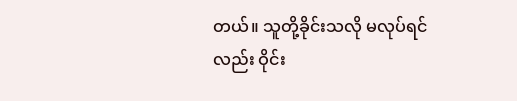တယ်။ သူတို့ခိုင်းသလို မလုပ်ရင်လည်း ဝိုင်း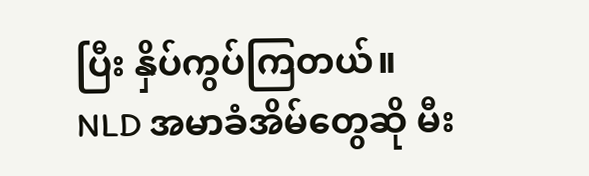ပြီး နှိပ်ကွပ်ကြတယ်။ NLD အမာခံအိမ်တွေဆို မီး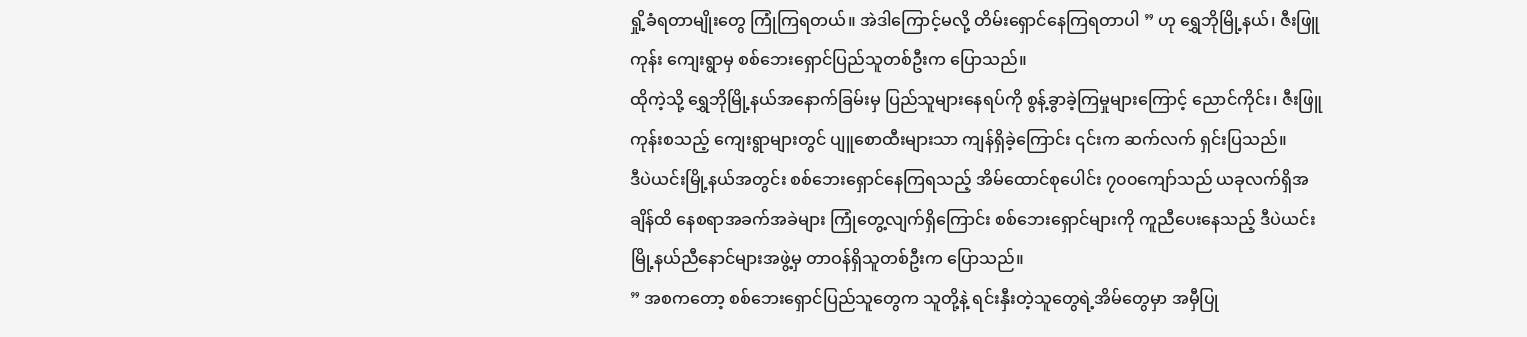ရှို့ခံရတာမျိုးတွေ ကြုံကြရတယ်။ အဲဒါကြောင့်မလို့ တိမ်းရှောင်နေကြရတာပါ ” ဟု ရွှေဘိုမြို့နယ်၊ ဇီးဖြူကုန်း ကျေးရွာမှ စစ်ဘေးရှောင်ပြည်သူတစ်ဦးက ပြောသည်။
ထိုကဲ့သို့ ရွှေဘိုမြို့နယ်အနောက်ခြမ်းမှ ပြည်သူများနေရပ်ကို စွန့်ခွာခဲ့ကြမှုများကြောင့် ညောင်ကိုင်း၊ ဇီးဖြူကုန်းစသည့် ကျေးရွာများတွင် ပျူစောထီးများသာ ကျန်ရှိခဲ့ကြောင်း ၎င်းက ဆက်လက် ရှင်းပြသည်။
ဒီပဲယင်းမြို့နယ်အတွင်း စစ်ဘေးရှောင်နေကြရသည့် အိမ်ထောင်စုပေါင်း ၇၀၀ကျော်သည် ယခုလက်ရှိအချိန်ထိ နေစရာအခက်အခဲများ ကြုံတွေ့လျက်ရှိကြောင်း စစ်ဘေးရှောင်များကို ကူညီပေးနေသည့် ဒီပဲယင်းမြို့နယ်ညီနောင်များအဖွဲ့မှ တာဝန်ရှိသူတစ်ဦးက ပြောသည်။
” အစကတော့ စစ်ဘေးရှောင်ပြည်သူတွေက သူတို့နဲ့ ရင်းနှီးတဲ့သူတွေရဲ့အိမ်တွေမှာ အမှီပြု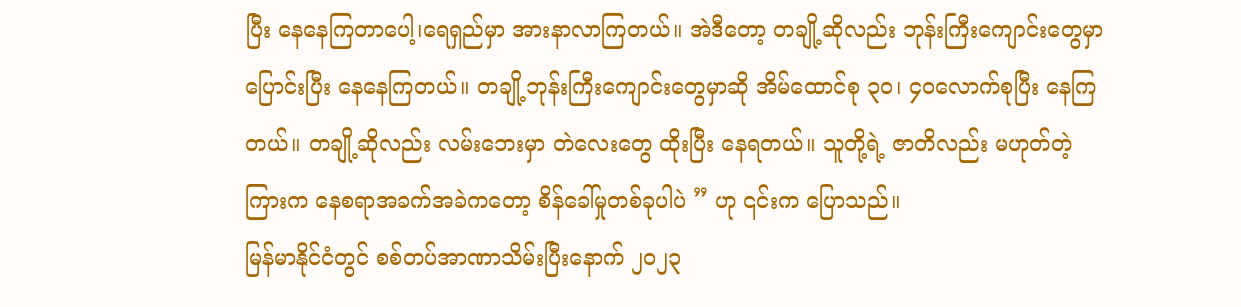ပြီး နေနေကြတာပေါ့၊ရေရှည်မှာ အားနာလာကြတယ်။ အဲဒီတော့ တချို့ဆိုလည်း ဘုန်းကြီးကျောင်းတွေမှာ ပြောင်းပြီး နေနေကြတယ်။ တချို့ဘုန်းကြီးကျောင်းတွေမှာဆို အိမ်ထောင်စု ၃၀၊ ၄၀လောက်စုပြီး နေကြတယ်။ တချို့ဆိုလည်း လမ်းဘေးမှာ တဲလေးတွေ ထိုးပြီး နေရတယ်။ သူတို့ရဲ့ ဇာတိလည်း မဟုတ်တဲ့ကြားက နေစရာအခက်အခဲကတော့ စိန်ခေါ်မှုတစ်ခုပါပဲ ” ဟု ၎င်းက ပြောသည်။
မြန်မာနိုင်ငံတွင် စစ်တပ်အာဏာသိမ်းပြီးနောက် ၂၀၂၃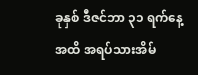ခုနှစ် ဒီဇင်ဘာ ၃၁ ရက်နေ့အထိ အရပ်သားအိမ်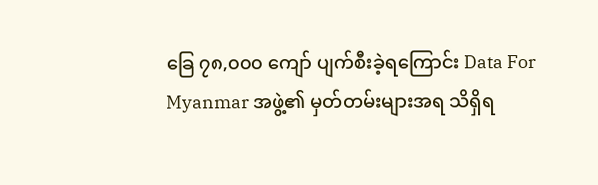ခြေ ၇၈,၀၀၀ ကျော် ပျက်စီးခဲ့ရကြောင်း Data For Myanmar အဖွဲ့၏ မှတ်တမ်းများအရ သိရှိရ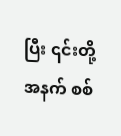ပြီး ၎င်းတို့အနက် စစ်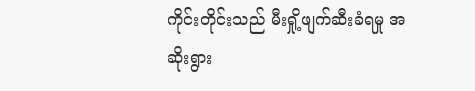ကိုင်းတိုင်းသည် မီးရှို့ဖျက်ဆီးခံရမှု အဆိုးရွား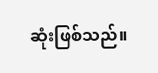ဆုံးဖြစ်သည်။